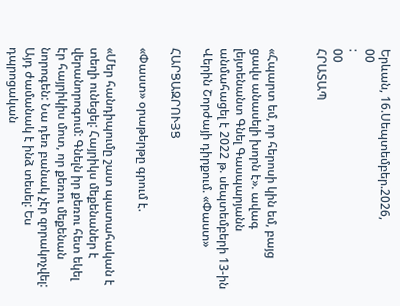Երևան, 16.Սեպտեմբեր.2026,
00
:
00
ՀՐԱՏԱՊ


«Հպարտ եմ, որ հերոսի կին եմ, բայց ցավս անասելի խորն է». ավագ լեյտենանտ Գնել Գասպարյանն անմահացել է 2022 թ. սեպտեմբերի 13-ին Վերին Շորժայի դիրքում. «Փաստ»

ՀԱՐՑԱԶՐՈՒՅՑ

«Փաստ» օրաթերթը գրում է.

«Մեր հանդիպումը շատ պատահական է տեղի ունեցել: Հայրիկս մեքենաներ է վերանորոգում: Գնելն իր քեռու հետ եկել էր հայրիկիս մոտ, որ քեռու մեքենան նորոգեն: Նա դեռ բանակ չէր զորակոչվել: Այդ ժամանակ է ինձ տեսել: Ես դպրոցական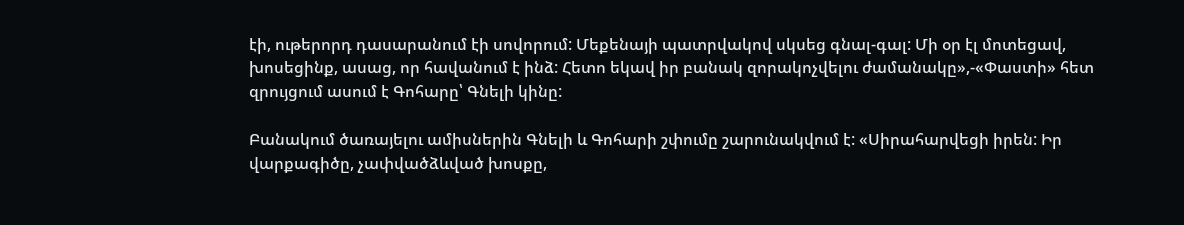էի, ութերորդ դասարանում էի սովորում: Մեքենայի պատրվակով սկսեց գնալ-գալ: Մի օր էլ մոտեցավ, խոսեցինք, ասաց, որ հավանում է ինձ: Հետո եկավ իր բանակ զորակոչվելու ժամանակը»,-«Փաստի» հետ զրույցում ասում է Գոհարը՝ Գնելի կինը:

Բանակում ծառայելու ամիսներին Գնելի և Գոհարի շփումը շարունակվում է: «Սիրահարվեցի իրեն: Իր վարքագիծը, չափվածձևված խոսքը,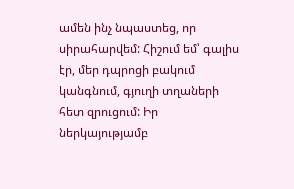ամեն ինչ նպաստեց, որ սիրահարվեմ: Հիշում եմ՝ գալիս էր, մեր դպրոցի բակում կանգնում, գյուղի տղաների հետ զրուցում: Իր ներկայությամբ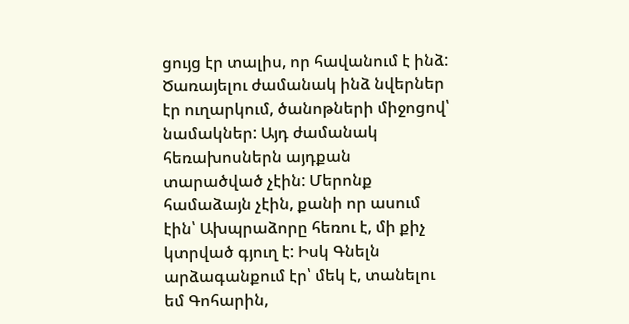ցույց էր տալիս, որ հավանում է ինձ: Ծառայելու ժամանակ ինձ նվերներ էր ուղարկում, ծանոթների միջոցով՝ նամակներ: Այդ ժամանակ հեռախոսներն այդքան տարածված չէին: Մերոնք համաձայն չէին, քանի որ ասում էին՝ Ախպրաձորը հեռու է, մի քիչ կտրված գյուղ է: Իսկ Գնելն արձագանքում էր՝ մեկ է, տանելու եմ Գոհարին,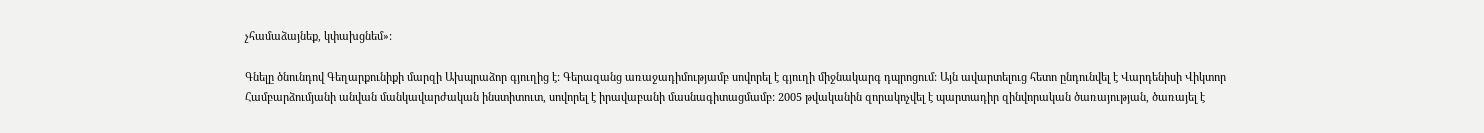չհամաձայնեք, կփախցնեմ»:

Գնելը ծնունդով Գեղարքունիքի մարզի Ախպրաձոր գյուղից է: Գերազանց առաջադիմությամբ սովորել է գյուղի միջնակարգ դպրոցում: Այն ավարտելուց հետո ընդունվել է Վարդենիսի Վիկտոր Համբարձումյանի անվան մանկավարժական ինստիտուտ, սովորել է իրավաբանի մասնագիտացմամբ: 2005 թվականին զորակոչվել է պարտադիր զինվորական ծառայության, ծառայել է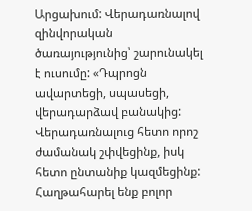Արցախում: Վերադառնալով զինվորական ծառայությունից՝ շարունակել է ուսումը: «Դպրոցն ավարտեցի, սպասեցի, վերադարձավ բանակից: Վերադառնալուց հետո որոշ ժամանակ շփվեցինք, իսկ հետո ընտանիք կազմեցինք: Հաղթահարել ենք բոլոր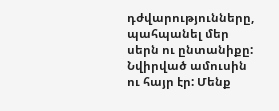դժվարությունները, պահպանել մեր սերն ու ընտանիքը: Նվիրված ամուսին ու հայր էր: Մենք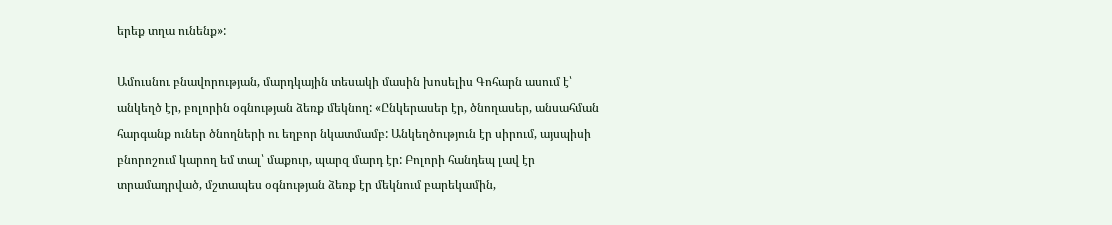երեք տղա ունենք»:

Ամուսնու բնավորության, մարդկային տեսակի մասին խոսելիս Գոհարն ասում է՝ անկեղծ էր, բոլորին օգնության ձեռք մեկնող: «Ընկերասեր էր, ծնողասեր, անսահման հարգանք ուներ ծնողների ու եղբոր նկատմամբ: Անկեղծություն էր սիրում, այսպիսի բնորոշում կարող եմ տալ՝ մաքուր, պարզ մարդ էր: Բոլորի հանդեպ լավ էր տրամադրված, մշտապես օգնության ձեռք էր մեկնում բարեկամին,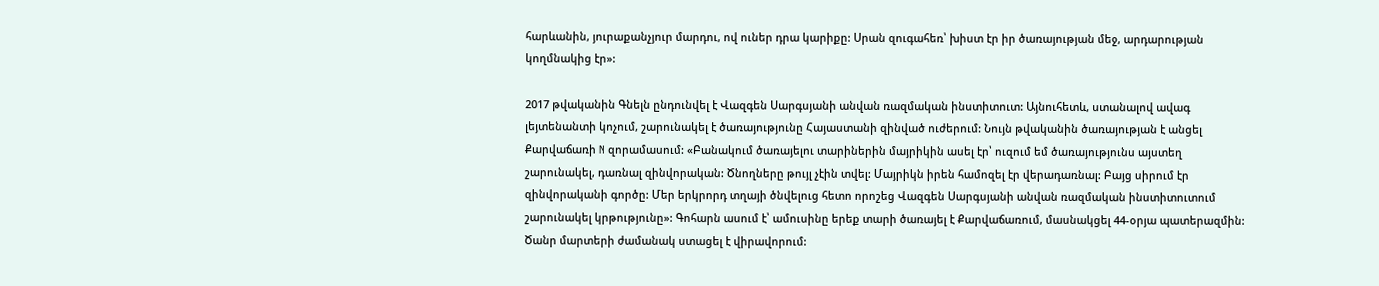հարևանին, յուրաքանչյուր մարդու, ով ուներ դրա կարիքը: Սրան զուգահեռ՝ խիստ էր իր ծառայության մեջ, արդարության կողմնակից էր»:

2017 թվականին Գնելն ընդունվել է Վազգեն Սարգսյանի անվան ռազմական ինստիտուտ: Այնուհետև, ստանալով ավագ լեյտենանտի կոչում, շարունակել է ծառայությունը Հայաստանի զինված ուժերում: Նույն թվականին ծառայության է անցել Քարվաճառի N զորամասում: «Բանակում ծառայելու տարիներին մայրիկին ասել էր՝ ուզում եմ ծառայությունս այստեղ շարունակել, դառնալ զինվորական: Ծնողները թույլ չէին տվել: Մայրիկն իրեն համոզել էր վերադառնալ: Բայց սիրում էր զինվորականի գործը: Մեր երկրորդ տղայի ծնվելուց հետո որոշեց Վազգեն Սարգսյանի անվան ռազմական ինստիտուտում շարունակել կրթությունը»: Գոհարն ասում է՝ ամուսինը երեք տարի ծառայել է Քարվաճառում, մասնակցել 44-օրյա պատերազմին: Ծանր մարտերի ժամանակ ստացել է վիրավորում: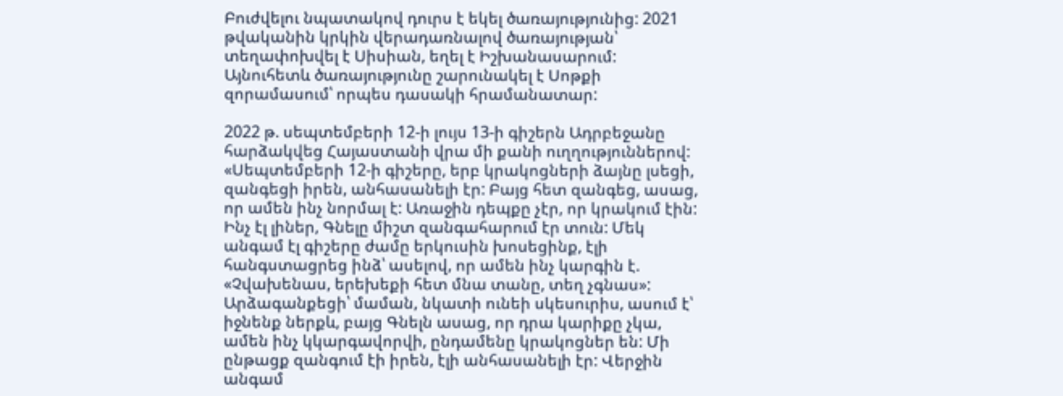Բուժվելու նպատակով դուրս է եկել ծառայությունից: 2021 թվականին կրկին վերադառնալով ծառայության՝ տեղափոխվել է Սիսիան, եղել է Իշխանասարում: Այնուհետև ծառայությունը շարունակել է Սոթքի զորամասում՝ որպես դասակի հրամանատար:

2022 թ. սեպտեմբերի 12-ի լույս 13-ի գիշերն Ադրբեջանը հարձակվեց Հայաստանի վրա մի քանի ուղղություններով: «Սեպտեմբերի 12-ի գիշերը, երբ կրակոցների ձայնը լսեցի, զանգեցի իրեն, անհասանելի էր: Բայց հետ զանգեց, ասաց, որ ամեն ինչ նորմալ է: Առաջին դեպքը չէր, որ կրակում էին: Ինչ էլ լիներ, Գնելը միշտ զանգահարում էր տուն: Մեկ անգամ էլ գիշերը ժամը երկուսին խոսեցինք, էլի հանգստացրեց ինձ՝ ասելով, որ ամեն ինչ կարգին է. «Չվախենաս, երեխեքի հետ մնա տանը, տեղ չգնաս»: Արձագանքեցի՝ մաման, նկատի ունեի սկեսուրիս, ասում է՝ իջնենք ներքև, բայց Գնելն ասաց, որ դրա կարիքը չկա, ամեն ինչ կկարգավորվի, ընդամենը կրակոցներ են: Մի ընթացք զանգում էի իրեն, էլի անհասանելի էր: Վերջին անգամ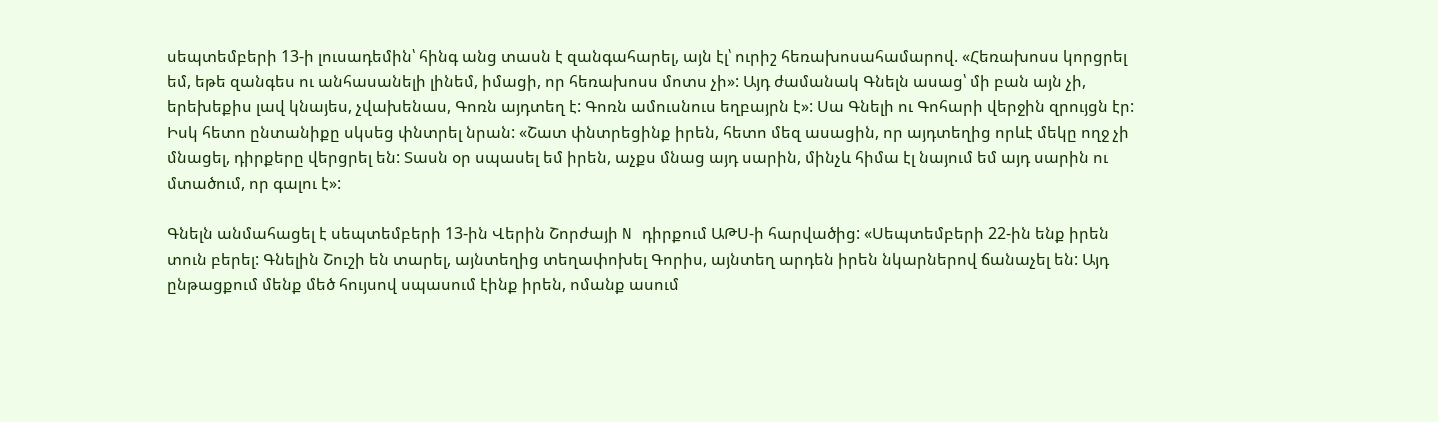սեպտեմբերի 13-ի լուսադեմին՝ հինգ անց տասն է զանգահարել, այն էլ՝ ուրիշ հեռախոսահամարով. «Հեռախոսս կորցրել եմ, եթե զանգես ու անհասանելի լինեմ, իմացի, որ հեռախոսս մոտս չի»: Այդ ժամանակ Գնելն ասաց՝ մի բան այն չի, երեխեքիս լավ կնայես, չվախենաս, Գոռն այդտեղ է: Գոռն ամուսնուս եղբայրն է»: Սա Գնելի ու Գոհարի վերջին զրույցն էր: Իսկ հետո ընտանիքը սկսեց փնտրել նրան: «Շատ փնտրեցինք իրեն, հետո մեզ ասացին, որ այդտեղից որևէ մեկը ողջ չի մնացել, դիրքերը վերցրել են: Տասն օր սպասել եմ իրեն, աչքս մնաց այդ սարին, մինչև հիմա էլ նայում եմ այդ սարին ու մտածում, որ գալու է»:

Գնելն անմահացել է սեպտեմբերի 13-ին Վերին Շորժայի N դիրքում ԱԹՍ-ի հարվածից: «Սեպտեմբերի 22-ին ենք իրեն տուն բերել: Գնելին Շուշի են տարել, այնտեղից տեղափոխել Գորիս, այնտեղ արդեն իրեն նկարներով ճանաչել են: Այդ ընթացքում մենք մեծ հույսով սպասում էինք իրեն, ոմանք ասում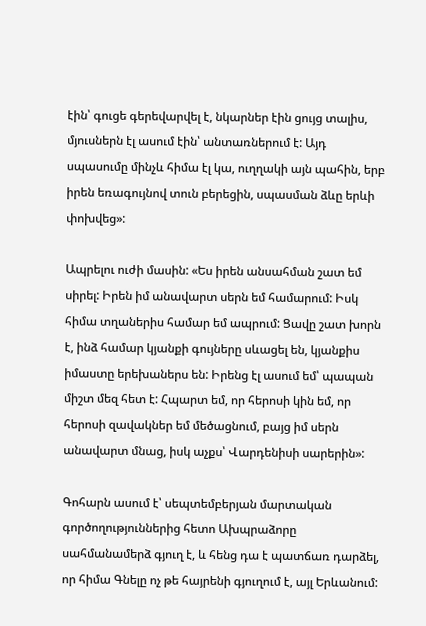էին՝ գուցե գերեվարվել է, նկարներ էին ցույց տալիս, մյուսներն էլ ասում էին՝ անտառներում է: Այդ սպասումը մինչև հիմա էլ կա, ուղղակի այն պահին, երբ իրեն եռագույնով տուն բերեցին, սպասման ձևը երևի փոխվեց»:

Ապրելու ուժի մասին: «Ես իրեն անսահման շատ եմ սիրել: Իրեն իմ անավարտ սերն եմ համարում: Իսկ հիմա տղաներիս համար եմ ապրում: Ցավը շատ խորն է, ինձ համար կյանքի գույները սևացել են, կյանքիս իմաստը երեխաներս են: Իրենց էլ ասում եմ՝ պապան միշտ մեզ հետ է: Հպարտ եմ, որ հերոսի կին եմ, որ հերոսի զավակներ եմ մեծացնում, բայց իմ սերն անավարտ մնաց, իսկ աչքս՝ Վարդենիսի սարերին»:

Գոհարն ասում է՝ սեպտեմբերյան մարտական գործողություններից հետո Ախպրաձորը սահմանամերձ գյուղ է, և հենց դա է պատճառ դարձել, որ հիմա Գնելը ոչ թե հայրենի գյուղում է, այլ Երևանում: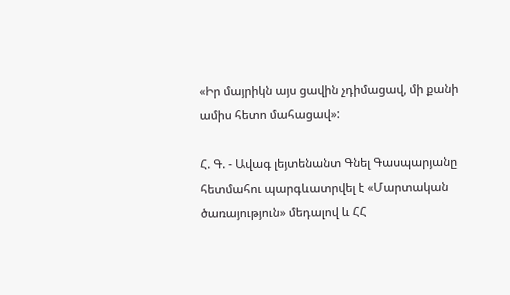«Իր մայրիկն այս ցավին չդիմացավ, մի քանի ամիս հետո մահացավ»:

Հ. Գ. - Ավագ լեյտենանտ Գնել Գասպարյանը հետմահու պարգևատրվել է «Մարտական ծառայություն» մեդալով և ՀՀ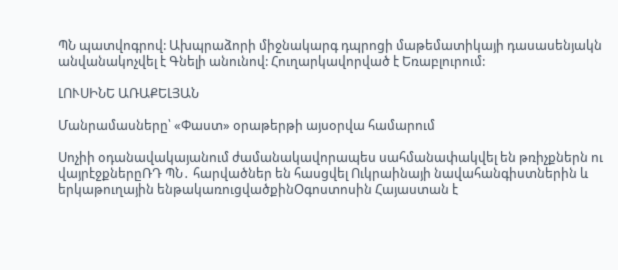ՊՆ պատվոգրով: Ախպրաձորի միջնակարգ դպրոցի մաթեմատիկայի դասասենյակն անվանակոչվել է Գնելի անունով: Հուղարկավորված է Եռաբլուրում:

ԼՈՒՍԻՆԵ ԱՌԱՔԵԼՅԱՆ

Մանրամասները՝ «Փաստ» օրաթերթի այսօրվա համարում

Սոչիի օդանավակայանում ժամանակավորապես սահմանափակվել են թռիչքներն ու վայրէջքներըՌԴ ՊՆ․ հարվածներ են հասցվել Ուկրաինայի նավահանգիստներին և երկաթուղային ենթակառուցվածքինՕգոստոսին Հայաստան է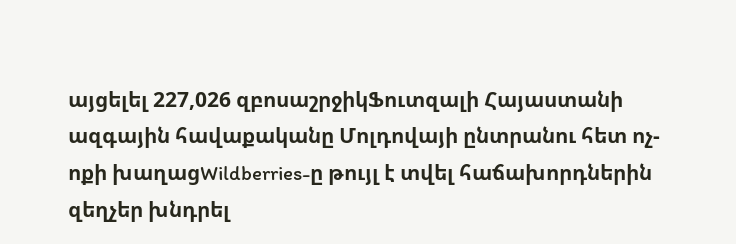այցելել 227,026 զբոսաշրջիկՖուտզալի Հայաստանի ազգային հավաքականը Մոլդովայի ընտրանու հետ ոչ-ոքի խաղացWildberries-ը թույլ է տվել հաճախորդներին զեղչեր խնդրել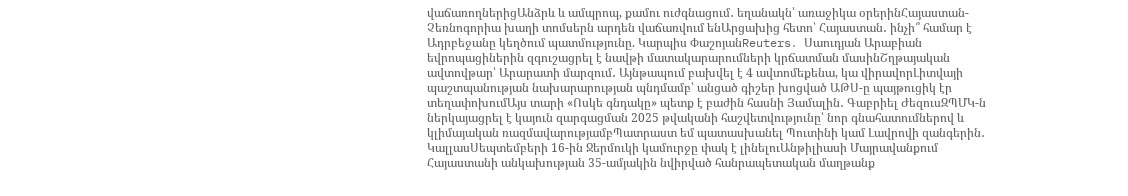վաճառողներիցԱնձրև և ամպրոպ, քամու ուժգնացում․ եղանակն՝ առաջիկա օրերինՀայաստան-Չեռնոգորիա խաղի տոմսերն արդեն վաճառվում ենԱրցախից հետո՝ Հայաստան․ ինչի՞ համար է Ադրբեջանը կեղծում պատմությունը. Կարպիս ՓաշոյանReuters․ Սաուդյան Արաբիան եվրոպացիներին զգուշացրել է նավթի մատակարարումների կրճատման մասինՇղթայական ավտովթար՝ Արարատի մարզում․ Այնթապում բախվել է 4 ավտոմեքենա, կա վիրավորԼիտվայի պաշտպանության նախարարության պնդմամբ՝ անցած գիշեր խոցված ԱԹՍ-ը պայթուցիկ էր տեղափոխումԱյս տարի «Ոսկե գնդակը» պետք է բաժին հասնի Յամալին․ Գաբրիել ԺեզուսԶՊՄԿ-ն ներկայացրել է կայուն զարգացման 2025 թվականի հաշվետվությունը՝ նոր գնահատումներով և կլիմայական ռազմավարությամբՊատրաստ եմ պատասխանել Պուտինի կամ Լավրովի զանգերին․ ԿալլասՍեպտեմբերի 16-ին Ջերմուկի կամուրջը փակ է լինելուԱնթիլիասի Մայրավանքում Հայաստանի անկախության 35-ամյակին նվիրված հանրապետական մաղթանք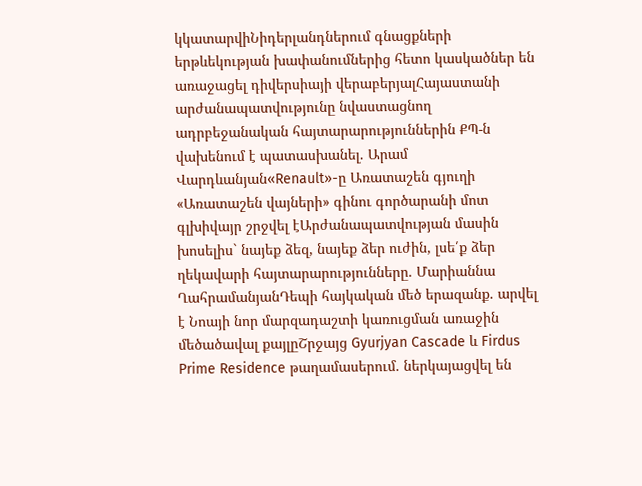կկատարվիՆիդերլանդներում գնացքների երթևեկության խափանումներից հետո կասկածներ են առաջացել դիվերսիայի վերաբերյալՀայաստանի արժանապատվությունը նվաստացնող ադրբեջանական հայտարարություններին ՔՊ-ն վախենում է պատասխանել. Արամ Վարդևանյան«Renault»-ը Առատաշեն գյուղի «Առատաշեն վայների» գինու գործարանի մոտ գլխիվայր շրջվել էԱրժանապատվության մասին խոսելիս` նայեք ձեզ, նայեք ձեր ուժին, լսե՛ք ձեր ղեկավարի հայտարարությունները. Մարիաննա ՂահրամանյանԴեպի հայկական մեծ երազանք. արվել է Նոայի նոր մարզադաշտի կառուցման առաջին մեծածավալ քայլըՇրջայց Gyurjyan Cascade և Firdus Prime Residence թաղամասերում. ներկայացվել են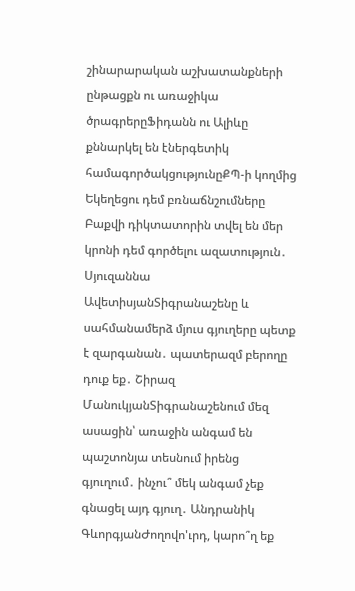շինարարական աշխատանքների ընթացքն ու առաջիկա ծրագրերըՖիդանն ու Ալիևը քննարկել են էներգետիկ համագործակցությունըՔՊ-ի կողմից Եկեղեցու դեմ բռնաճնշումները Բաքվի դիկտատորին տվել են մեր կրոնի դեմ գործելու ազատություն․ Սյուզաննա ԱվետիսյանՏիգրանաշենը և սահմանամերձ մյուս գյուղերը պետք է զարգանան․ պատերազմ բերողը դուք եք․ Շիրազ ՄանուկյանՏիգրանաշենում մեզ ասացին՝ առաջին անգամ են պաշտոնյա տեսնում իրենց գյուղում․ ինչու՞ մեկ անգամ չեք գնացել այդ գյուղ․ Անդրանիկ ԳևորգյանԺողովո'ւրդ, կարո՞ղ եք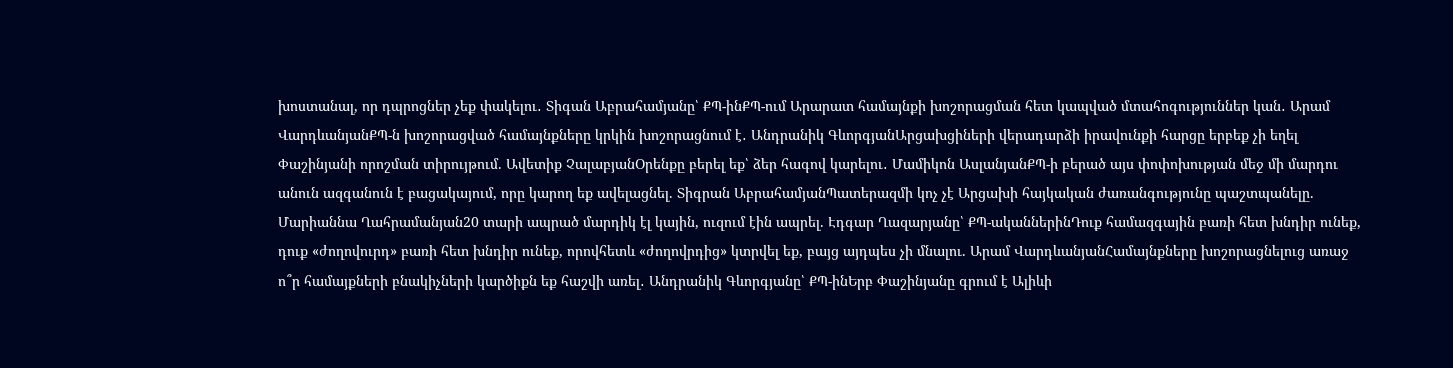խոստանալ, որ դպրոցներ չեք փակելու․ Տիգան Աբրահամյանը՝ ՔՊ-ինՔՊ-ում Արարատ համայնքի խոշորացման հետ կապված մտահոգություններ կան․ Արամ ՎարդևանյանՔՊ-ն խոշորացված համայնքները կրկին խոշորացնում է․ Անդրանիկ ԳևորգյանԱրցախցիների վերադարձի իրավունքի հարցը երբեք չի եղել Փաշինյանի որոշման տիրույթում. Ավետիք ՉալաբյանՕրենքը բերել եք՝ ձեր հագով կարելու․ Մամիկոն ԱսլանյանՔՊ-ի բերած այս փոփոխության մեջ մի մարդու անուն ազգանուն է բացակայում, որը կարող եք ավելացնել. Տիգրան ԱբրահամյանՊատերազմի կոչ չէ Արցախի հայկական ժառանգությունը պաշտպանելը. Մարիաննա Ղահրամանյան20 տարի ապրած մարդիկ էլ կային, ուզում էին ապրել. Էդգար Ղազարյանը՝ ՔՊ-ականներինԴուք համազգային բառի հետ խնդիր ունեք, դուք «ժողովուրդ» բառի հետ խնդիր ունեք, որովհետև «ժողովրդից» կտրվել եք, բայց այդպես չի մնալու. Արամ ՎարդևանյանՀամայնքները խոշորացնելուց առաջ ո՞ր համայքների բնակիչների կարծիքն եք հաշվի առել․ Անդրանիկ Գևորգյանը՝ ՔՊ-ինԵրբ Փաշինյանը գրում է Ալիևի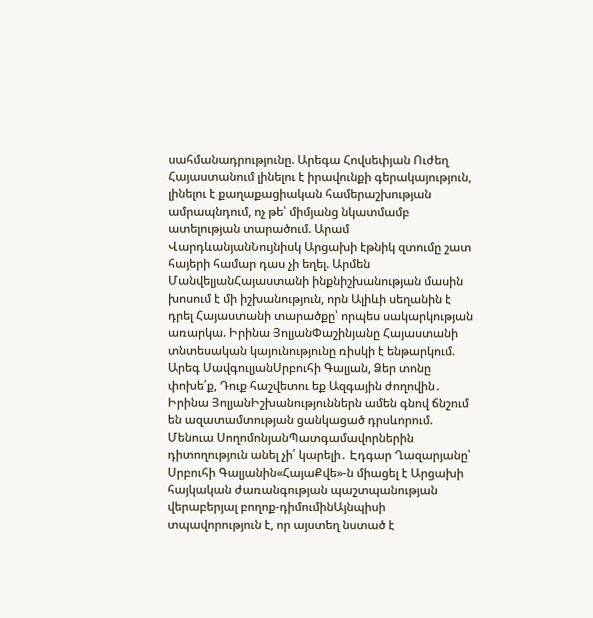սահմանադրությունը. Արեգա Հովսեփյան Ուժեղ Հայաստանում լինելու է իրավունքի գերակայություն, լինելու է քաղաքացիական համերաշխության ամրապնդում, ոչ թե՝ միմյանց նկատմամբ ատելության տարածում. Արամ ՎարդևանյանՆույնիսկ Արցախի էթնիկ զտումը շատ հայերի համար դաս չի եղել. Արմեն ՄանվելյանՀայաստանի ինքնիշխանության մասին խոսում է մի իշխանություն, որն Ալիևի սեղանին է դրել Հայաստանի տարածքը՝ որպես սակարկության առարկա. Իրինա ՅոլյանՓաշինյանը Հայաստանի տնտեսական կայունությունը ռիսկի է ենթարկում. Արեգ ՍավգուլյանՍրբուհի Գալյան, Ձեր տոնը փոխե՛ք, Դուք հաշվետու եք Ազգային ժողովին․ Իրինա ՅոլյանԻշխանություններն ամեն գնով ճնշում են ազատամտության ցանկացած դրսևորում. Մենուա ՍողոմոնյանՊատգամավորներին դիտողություն անել չի՛ կարելի․ Էդգար Ղազարյանը՝ Սրբուհի Գալյանին«ՀայաՔվե»-ն միացել է Արցախի հայկական ժառանգության պաշտպանության վերաբերյալ բողոք-դիմումինԱյնպիսի տպավորություն է, որ այստեղ նստած է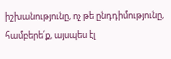իշխանությունը, ոչ թե ընդդիմությունը, համբերե՛ք, այսպես էլ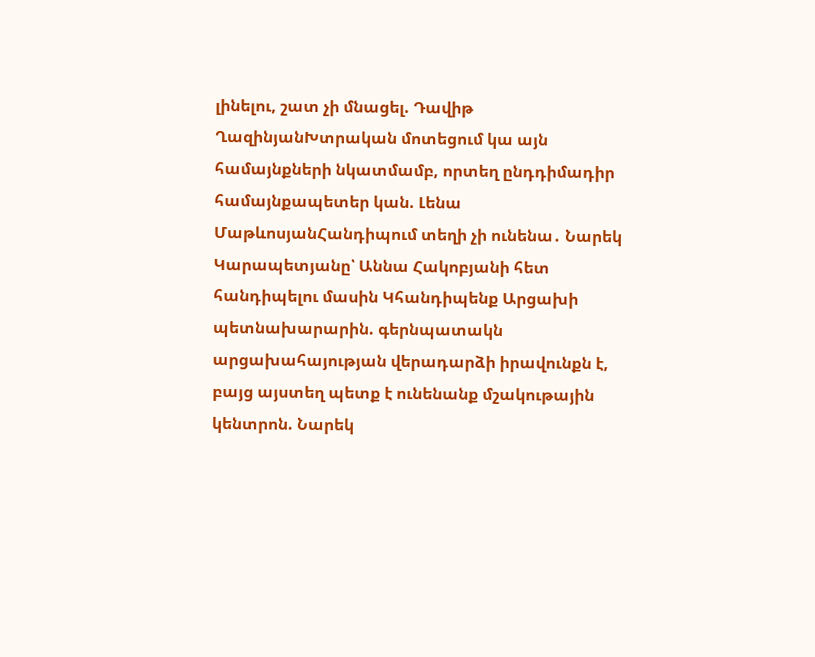լինելու, շատ չի մնացել. Դավիթ ՂազինյանԽտրական մոտեցում կա այն համայնքների նկատմամբ, որտեղ ընդդիմադիր համայնքապետեր կան. Լենա ՄաթևոսյանՀանդիպում տեղի չի ունենա․ Նարեկ Կարապետյանը՝ Աննա Հակոբյանի հետ հանդիպելու մասին Կհանդիպենք Արցախի պետնախարարին. գերնպատակն արցախահայության վերադարձի իրավունքն է, բայց այստեղ պետք է ունենանք մշակութային կենտրոն. Նարեկ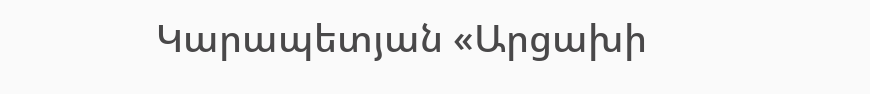Կարապետյան «Արցախի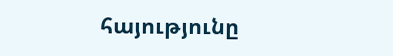հայությունը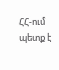ՀՀ-ում պետք է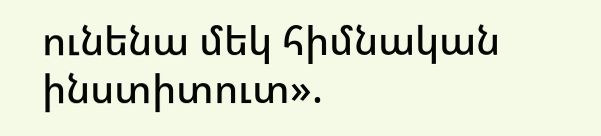ունենա մեկ հիմնական ինստիտուտ».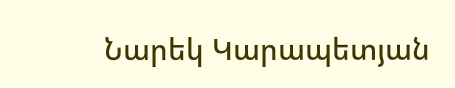Նարեկ Կարապետյան